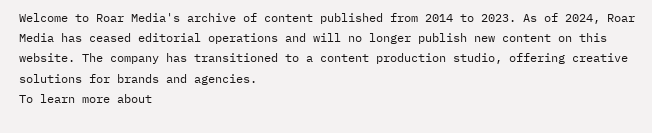Welcome to Roar Media's archive of content published from 2014 to 2023. As of 2024, Roar Media has ceased editorial operations and will no longer publish new content on this website. The company has transitioned to a content production studio, offering creative solutions for brands and agencies.
To learn more about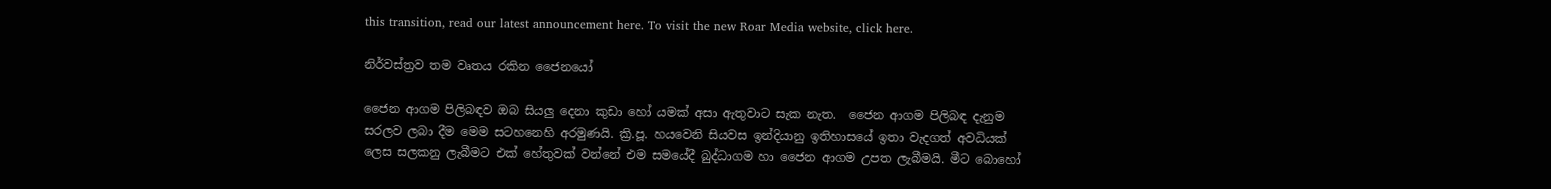this transition, read our latest announcement here. To visit the new Roar Media website, click here.

නිර්වස්ත්‍රව තම වෘතය රකින ජෛනයෝ

ජෛන ආගම පිලිබඳව ඔබ සියලු දෙනා කුඩා හෝ යමක් අසා ඇතුවාට සැක නැත.  ජෛන ආගම පිලිබඳ දැනුම සරලව ලබා දීම මෙම සටහනෙහි අරමුණයි. ක්‍රි.පූ. හයවෙනි සියවස ඉන්දියානු ඉතිහාසයේ ඉතා වැදගත් අවධියක් ලෙස සලකනු ලැබීමට එක් හේතුවක් වන්නේ එම සමයේදී බුද්ධාගම හා ජෛන ආගම උපත ලැබීමයි. මීට බොහෝ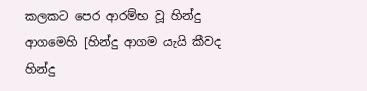කලකට පෙර ආරම්භ වූ හින්දු ආගමෙහි [හින්දු ආගම යැයි කීවද හින්දු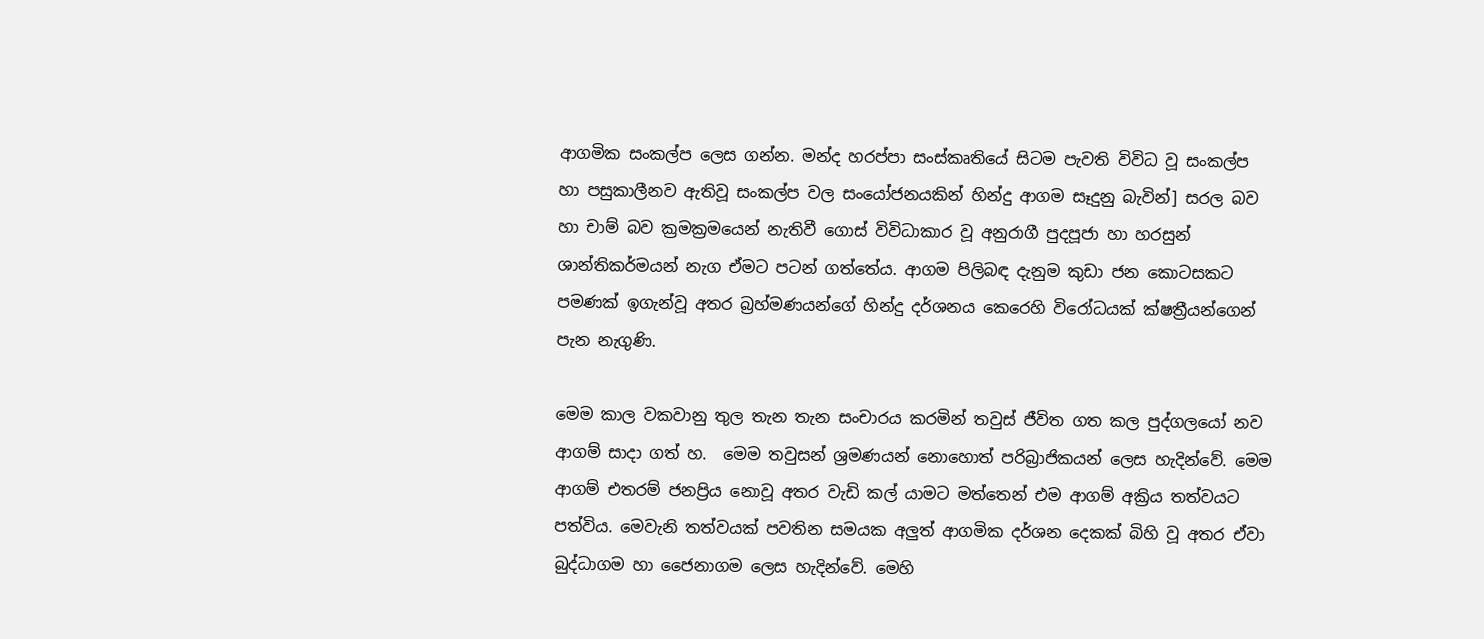ආගමික සංකල්ප ලෙස ගන්න. මන්ද හරප්පා සංස්කෘතියේ සිටම පැවති විවිධ වූ සංකල්ප හා පසුකාලීනව ඇතිවූ සංකල්ප වල සංයෝජනයකින් හින්දු ආගම සෑදුනු බැවින්] සරල බව හා චාම් බව ක්‍රමක්‍රමයෙන් නැතිවී ගොස් විවිධාකාර වූ අනුරාගී පුදපූජා හා හරසුන් ශාන්තිකර්මයන් නැග ඒමට පටන් ගත්තේය. ආගම පිලිබඳ දැනුම කුඩා ජන කොටසකට පමණක් ඉගැන්වූ අතර බ්‍රහ්මණයන්ගේ හින්දු දර්ශනය කෙරෙහි විරෝධයක් ක්ෂත්‍රීයන්ගෙන් පැන නැගුණි.

මෙම කාල වකවානු තුල තැන තැන සංචාරය කරමින් තවුස් ජීවිත ගත කල පුද්ගලයෝ නව ආගම් සාදා ගත් හ.  මෙම තවුසන් ශ්‍රමණයන් නොහොත් පරිබ්‍රාජිකයන් ලෙස හැදින්වේ. මෙම ආගම් එතරම් ජනප්‍රිය නොවූ අතර වැඩි කල් යාමට මත්තෙන් එම ආගම් අක්‍රිය තත්වයට පත්විය. මෙවැනි තත්වයක් පවතින සමයක අලුත් ආගමික දර්ශන දෙකක් බිහි වූ අතර ඒවා බුද්ධාගම හා ජෛනාගම ලෙස හැදින්වේ. මෙහි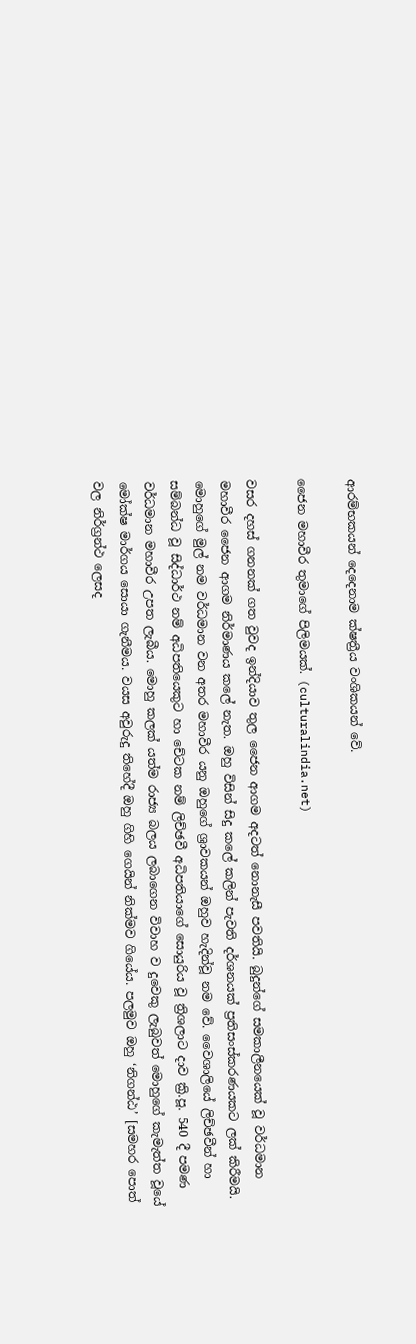ආරම්භකයන් දෙදෙනාම ක්ෂත්‍රීය වංශිකයන් වේ.

ජෛන මහාවීර තුමාගේ පිලිමයක්. (culturalindia.net)

වසර දහස් ගනනක් ගත වුවද ඉන්දියාව තුල ජෛන ආගම අදටත් නොනැසී පවතියි. බුදුන්ගේ සමකාලීනයෙක් වූ වර්ධමාන මහාවීර ජෛන ආගම නිර්මාණය කලේ නැත. ඔහු විසින් සිදු කලේ කලින් පැවති දර්ශනයක් ප්‍රතිසංස්කරණයකට ලක් කිරීමයි. මොහුගේ මුල් නම වර්ධමාන වන අතර මහාවීර යනු ඔහුගේ ශ්‍රාවකයන් ඔහුව හැදින්වූ නම වේ. වෛශාලියේ ලිච්ඡවීන් හා සම්බන්ධ වූ සිද්ධාර්ථ නම් අධිපතියෙකුට හා චේටක නම් ලිච්ඡවී අධිපතියාගේ සොයුරිය වූ ත්‍රිශලාට දාව ක්‍රි.පූ. 540 දී පමණ වර්ධමාන මහාවීර උපත ලැබීය. මොහු කලක් යත්ම රාජ්‍ය බලය ලබාගෙන විවාහ ව දුවෙකු ලැබුවත් මොහුගේ කැමැත්ත වූයේ මෝක්ෂ මාර්ගය සොයා ගැනීමය. වයස අවුරුදු තිහේදී ඔහු ගිහි ගෙයින් නික්මව ගියේය. පලමුව ඔහු ‘නිගන්ඨ’ [සමහර පොත් වල නිර්ග්‍රන්ථ ලෙසද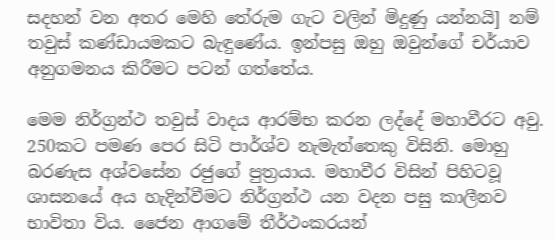සදහන් වන අතර මෙහි තේරුම ගැට වලින් මිදුණු යන්නයි] නම් තවුස් කණ්ඩායමකට බැඳුණේය. ඉන්පසු ඔහු ඔවුන්ගේ චර්යාව අනුගමනය කිරීමට පටන් ගත්තේය.

මෙම නිර්ග්‍රන්ථ තවුස් වාදය ආරම්භ කරන ලද්දේ මහාවීරට අවු. 250කට පමණ පෙර සිටි පාර්ශ්ව නැමැත්තෙකු විසිනි. මොහු බරණැස අශ්වසේන රජුගේ පුත්‍රයාය. මහාවීර විසින් පිහිටවූ ශාසනයේ අය හැදින්වීමට නිර්ග්‍රන්ථ යන වදන පසු කාලීනව භාවිතා විය. ජෛන ආගමේ තීර්ථංකරයන්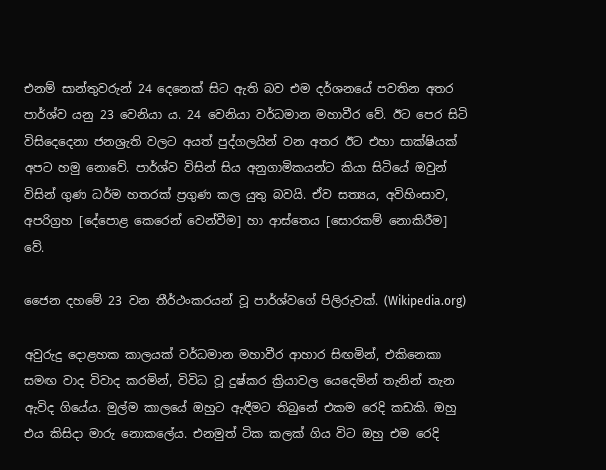එනම් සාන්තුවරුන් 24 දෙනෙක් සිට ඇති බව එම දර්ශනයේ පවතින අතර පාර්ශ්ව යනු 23 වෙනියා ය. 24 වෙනියා වර්ධමාන මහාවීර වේ. ඊට පෙර සිටි විසිදෙදෙනා ජනශ්‍රැති වලට අයත් පුද්ගලයින් වන අතර ඊට එහා සාක්ෂියක් අපට හමු නොවේ. පාර්ශ්ව විසින් සිය අනුගාමිකයන්ට කියා සිටියේ ඔවුන් විසින් ගුණ ධර්ම හතරක් ප්‍රගුණ කල යුතු බවයි. ඒව සත්‍යය, අවිහිංසාව, අපරිග්‍රහ [දේපොළ කෙරෙන් වෙන්වීම] හා ආස්තෙය [සොරකම් නොකිරීම] වේ.

ජෛන දහමේ 23 වන තීර්ථංකරයන් වූ පාර්ශ්වගේ පිලිරුවක්. (Wikipedia.org)

අවුරුදු දොළහක කාලයක් වර්ධමාන මහාවීර ආහාර සිඟමින්, එකිනෙකා සමඟ වාද විවාද කරමින්, විවිධ වූ දුෂ්කර ක්‍රියාවල යෙදෙමින් තැනින් තැන ඇවිද ගියේය. මුල්ම කාලයේ ඔහුට ඇඳීමට තිබුනේ එකම රෙදි කඩකි. ඔහු එය කිසිදා මාරු නොකලේය. එනමුත් ටික කලක් ගිය විට ඔහු එම රෙදි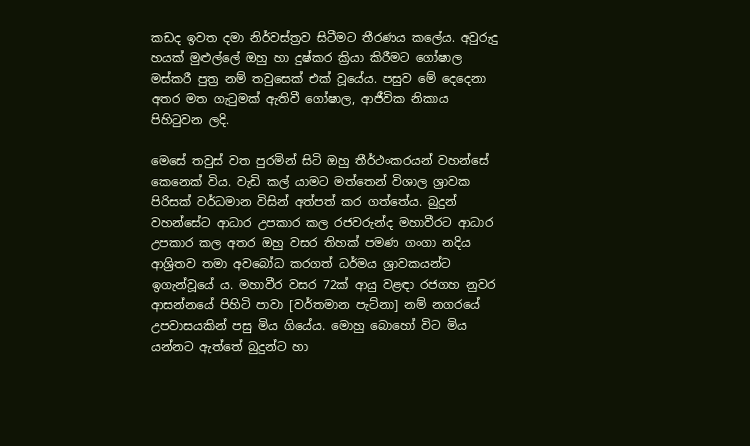කඩද ඉවත දමා නිර්වස්ත්‍රව සිටීමට තීරණය කලේය. අවුරුදු හයක් මුළුල්ලේ ඔහු හා දුෂ්කර ක්‍රියා කිරීමට ගෝෂාල මස්කරී පුත්‍ර නම් තවුසෙක් එක් වූයේය. පසුව මේ දෙදෙනා අතර මත ගැටුමක් ඇතිවී ගෝෂාල, ආජීවික නිකාය පිහිටුවන ලදි.

මෙසේ තවුස් වත පුරමින් සිටි ඔහු තීර්ථංකරයන් වහන්සේ කෙනෙක් විය. වැඩි කල් යාමට මත්තෙන් විශාල ශ්‍රාවක පිරිසක් වර්ධමාන විසින් අත්පත් කර ගත්තේය. බුදුන් වහන්සේට ආධාර උපකාර කල රජවරුන්ද මහාවීරට ආධාර උපකාර කල අතර ඔහු වසර තිහක් පමණ ගංගා නදිය ආශ්‍රිතව තමා අවබෝධ කරගත් ධර්මය ශ්‍රාවකයන්ට ඉගැන්වූයේ ය. මහාවීර වසර 72ක් ආයු වළඳා රජගහ නුවර ආසන්නයේ පිහිටි පාවා [වර්තමාන පැට්නා] නම් නගරයේ උපවාසයකින් පසු මිය ගියේය. මොහු බොහෝ විට මිය යන්නට ඇත්තේ බුදුන්ට හා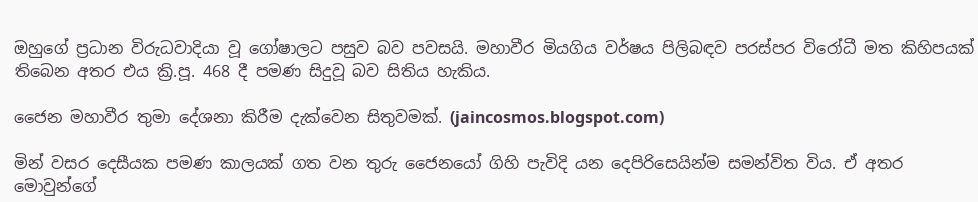ඔහුගේ ප්‍රධාන විරුධවාදියා වූ ගෝෂාලට පසුව බව පවසයි. මහාවීර මියගිය වර්ෂය පිලිබඳව පරස්පර විරෝධී මත කිහිපයක් තිබෙන අතර එය ක්‍රි.පූ. 468 දී පමණ සිදුවූ බව සිතිය හැකිය.

ජෛන මහාවීර තුමා දේශනා කිරීම දැක්වෙන සිතුවමක්. (jaincosmos.blogspot.com)

මින් වසර දෙසීයක පමණ කාලයක් ගත වන තුරු ජෛනයෝ ගිහි පැවිදි යන දෙපිරිසෙයින්ම සමන්විත විය. ඒ අතර මොවුන්ගේ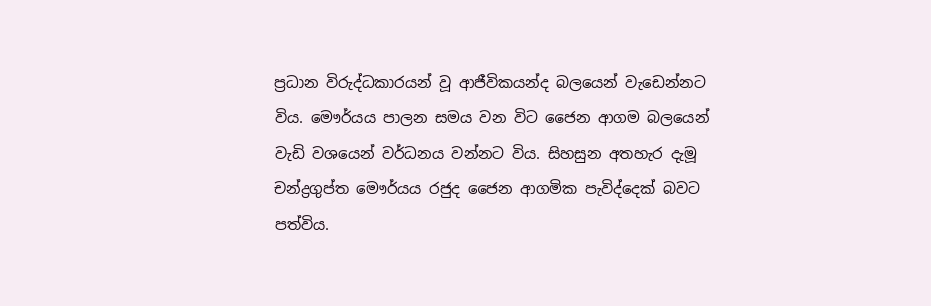ප්‍රධාන විරුද්ධකාරයන් වූ ආජීවිකයන්ද බලයෙන් වැඩෙන්නට විය. මෞර්යය පාලන සමය වන විට ජෛන ආගම බලයෙන් වැඩි වශයෙන් වර්ධනය වන්නට විය. සිහසුන අතහැර දැමූ චන්ද්‍රගුප්ත මෞර්යය රජුද ජෛන ආගමික පැවිද්දෙක් බවට පත්විය.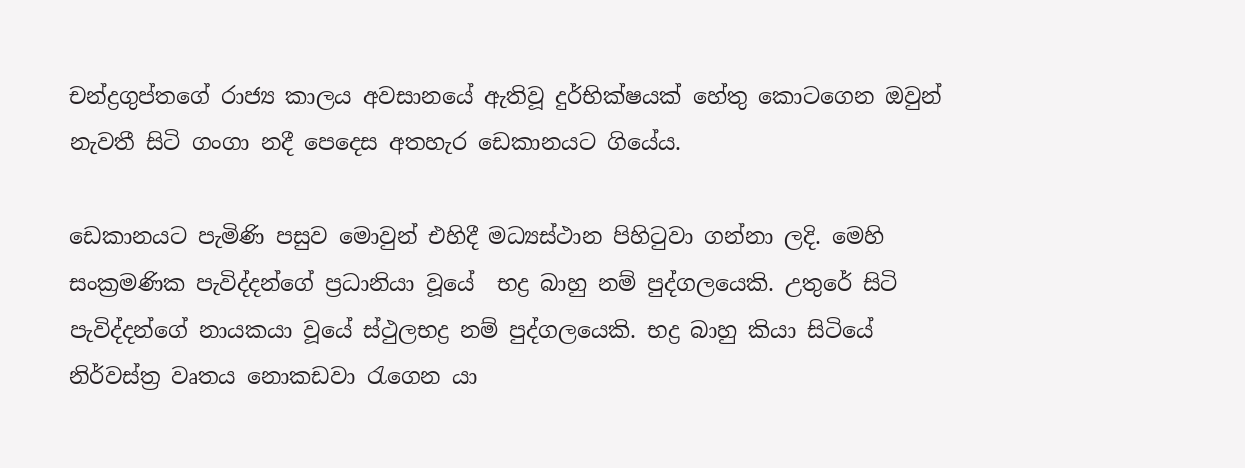චන්ද්‍රගුප්තගේ රාජ්‍ය කාලය අවසානයේ ඇතිවූ දුර්භික්ෂයක් හේතු කොටගෙන ඔවුන් නැවතී සිටි ගංගා නදී පෙදෙස අතහැර ඩෙකානයට ගියේය.

ඩෙකානයට පැමිණි පසුව මොවුන් එහිදී මධ්‍යස්ථාන පිහිටුවා ගන්නා ලදි. මෙහි සංක්‍රමණික පැවිද්දන්ගේ ප්‍රධානියා වූයේ  භද්‍ර බාහු නම් පුද්ගලයෙකි. උතුරේ සිටි පැවිද්දන්ගේ නායකයා වූයේ ස්ථුලභද්‍ර නම් පුද්ගලයෙකි. භද්‍ර බාහු කියා සිටියේ නිර්වස්ත්‍ර වෘතය නොකඩවා රැගෙන යා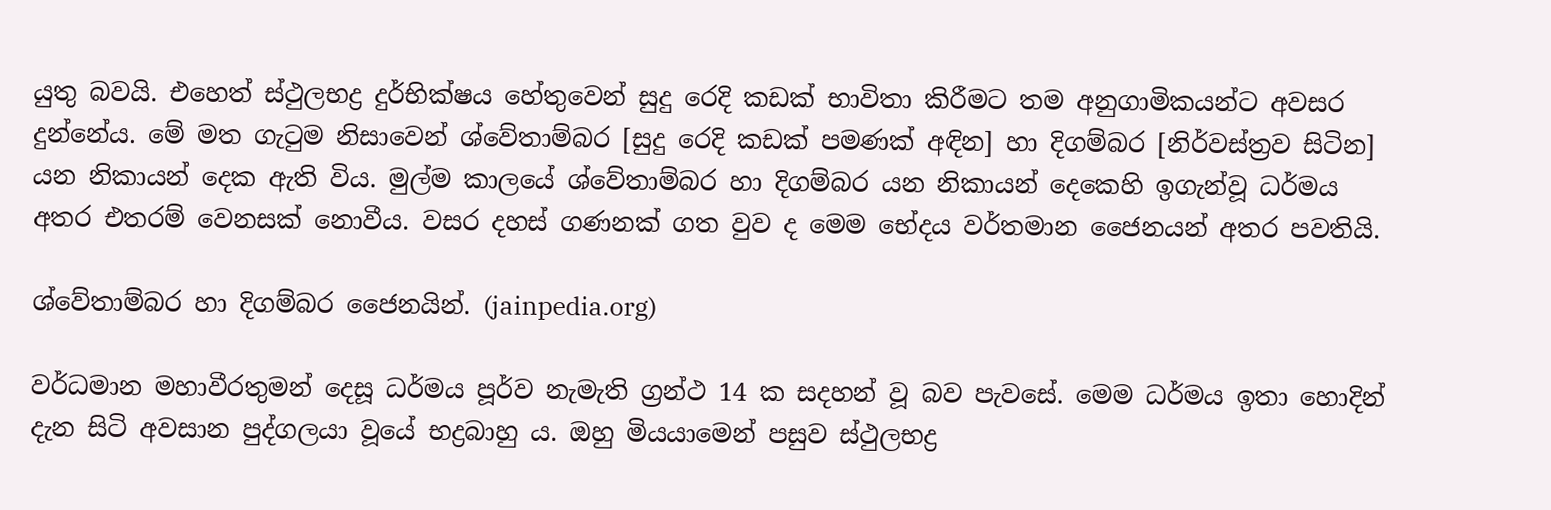යුතු බවයි. එහෙත් ස්ථුලභද්‍ර දුර්භික්ෂය හේතුවෙන් සුදු රෙදි කඩක් භාවිතා කිරීමට තම අනුගාමිකයන්ට අවසර දුන්නේය. මේ මත ගැටුම නිසාවෙන් ශ්වේතාම්බර [සුදු රෙදි කඩක් පමණක් අඳින] හා දිගම්බර [නිර්වස්ත්‍රව සිටින] යන නිකායන් දෙක ඇති විය. මුල්ම කාලයේ ශ්වේතාම්බර හා දිගම්බර යන නිකායන් දෙකෙහි ඉගැන්වූ ධර්මය අතර එතරම් වෙනසක් නොවීය. වසර දහස් ගණනක් ගත වුව ද මෙම භේදය වර්තමාන ජෛනයන් අතර පවතියි.

ශ්වේතාම්බර හා දිගම්බර ජෛනයින්. (jainpedia.org)

වර්ධමාන මහාවීරතුමන් දෙසූ ධර්මය පූර්ව නැමැති ග්‍රන්ථ 14 ක සදහන් වූ බව පැවසේ. මෙම ධර්මය ඉතා හොදින් දැන සිටි අවසාන පුද්ගලයා වූයේ භද්‍රබාහු ය. ඔහු මියයාමෙන් පසුව ස්ථුලභද්‍ර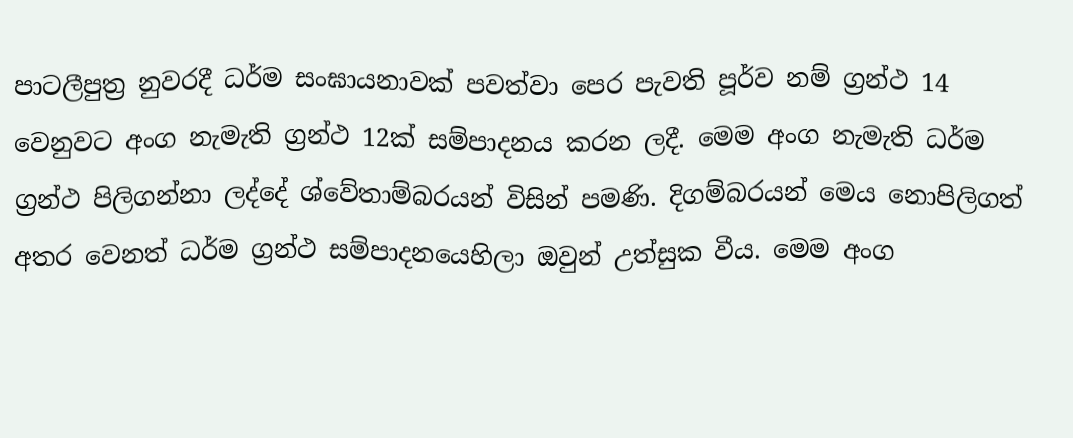පාටලීපුත්‍ර නුවරදී ධර්ම සංඝායනාවක් පවත්වා පෙර පැවති පූර්ව නම් ග්‍රන්ථ 14 වෙනුවට අංග නැමැති ග්‍රන්ථ 12ක් සම්පාදනය කරන ලදී. මෙම අංග නැමැති ධර්ම ග්‍රන්ථ පිලිගන්නා ලද්දේ ශ්වේතාම්බරයන් විසින් පමණි. දිගම්බරයන් මෙය නොපිලිගත් අතර වෙනත් ධර්ම ග්‍රන්ථ සම්පාදනයෙහිලා ඔවුන් උත්සුක වීය. මෙම අංග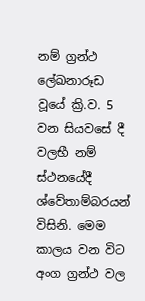නම් ග්‍රන්ථ ලේඛනාරූඩ වූයේ ක්‍රි.ව. 5 වන සියවසේ දී වලභී නම් ස්ථනයේදී ශ්වේතාම්බරයන් විසිනි. මෙම කාලය වන විට අංග ග්‍රන්ථ වල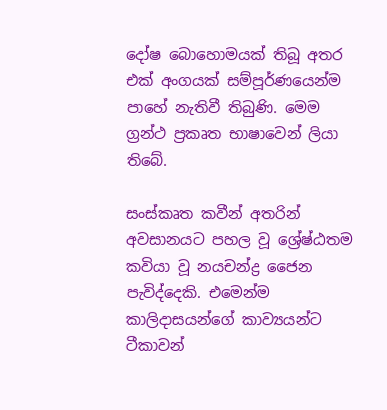දෝෂ බොහොමයක් තිබූ අතර එක් අංගයක් සම්පූර්ණයෙන්ම පාහේ නැතිවී තිබුණි. මෙම ග්‍රන්ථ ප්‍රකෘත භාෂාවෙන් ලියා තිබේ.

සංස්කෘත කවීන් අතරින් අවසානයට පහල වූ ශ්‍රේෂ්ඨතම කවියා වූ නයචන්ද්‍ර ජෛන පැවිද්දෙකි. එමෙන්ම කාලිදාසයන්ගේ කාව්‍යයන්ට ටීකාවන්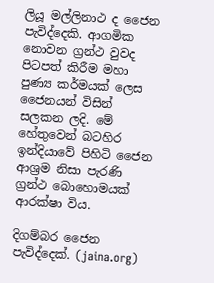ලියූ මල්ලිනාථ ද ජෛන පැවිද්දෙකි. ආගමික නොවන ග්‍රන්ථ වුවද පිටපත් කිරීම මහා පුණ්‍ය කර්මයක් ලෙස ජෛනයන් විසින් සලකන ලදි. මේ හේතුවෙන් බටහිර ඉන්දියාවේ පිහිටි ජෛන ආශ්‍රම නිසා පැරණි ග්‍රන්ථ බොහොමයක් ආරක්ෂා විය.

දිගම්බර ජෛන පැවිද්දෙක්. (jaina.org)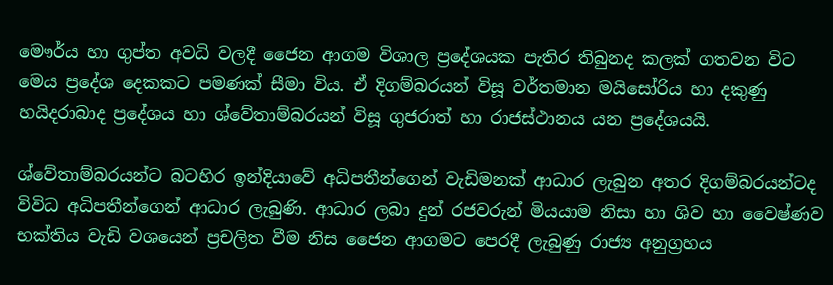මෞර්ය හා ගුප්ත අවධි වලදී ජෛන ආගම විශාල ප්‍රදේශයක පැතිර තිබුනද කලක් ගතවන විට මෙය ප්‍රදේශ දෙකකට පමණක් සීමා විය. ඒ දිගම්බරයන් විසූ වර්තමාන මයිසෝරිය හා දකුණු හයිදරාබාද ප්‍රදේශය හා ශ්වේතාම්බරයන් විසූ ගුජරාත් හා රාජස්ථානය යන ප්‍රදේශයයි.

ශ්වේතාම්බරයන්ට බටහිර ඉන්දියාවේ අධිපතීන්ගෙන් වැඩිමනක් ආධාර ලැබුන අතර දිගම්බරයන්ටද විවිධ අධිපතීන්ගෙන් ආධාර ලැබුණි. ආධාර ලබා දුන් රජවරුන් මියයාම නිසා හා ශිව හා වෛෂ්ණව භක්තිය වැඩි වශයෙන් ප්‍රචලිත වීම නිස ජෛන ආගමට පෙරදී ලැබුණු රාජ්‍ය අනුග්‍රහය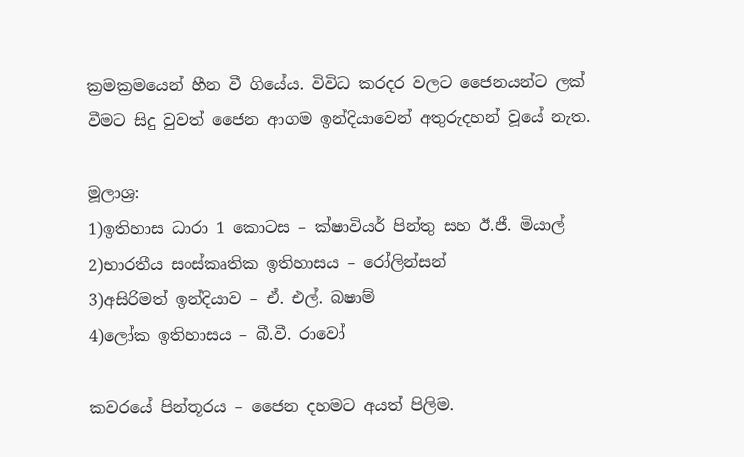ක්‍රමක්‍රමයෙන් හීන වී ගියේය. විවිධ කරදර වලට ජෛනයන්ට ලක් වීමට සිදු වුවත් ජෛන ආගම ඉන්දියාවෙන් අතුරුදහන් වූයේ නැත.

මූලාශ්‍ර:
1)ඉතිහාස ධාරා 1 කොටස – ක්ෂාවියර් පින්තු සහ ඊ.ජී. මියාල්
2)භාරතීය සංස්කෘතික ඉතිහාසය – රෝලින්සන්
3)අසිරිමත් ඉන්දියාව – ඒ. එල්. බෂාම්
4)ලෝක ඉතිහාසය – බී.වී. රාවෝ

කවරයේ පින්තූරය – ජෛන දහමට අයත් පිලිම.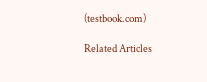(testbook.com)

Related Articles